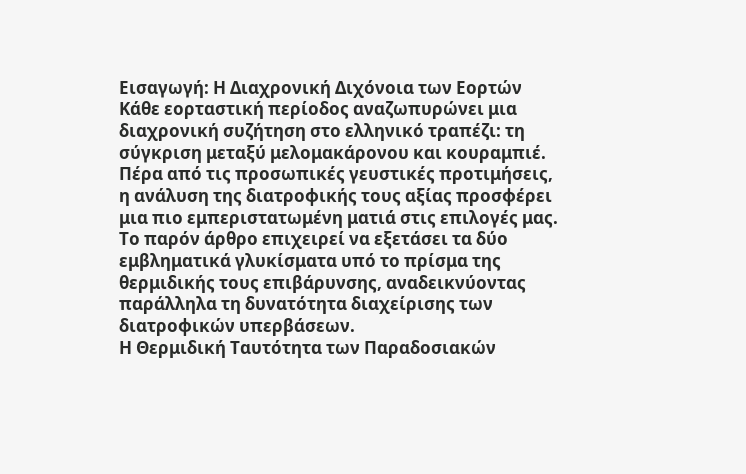Εισαγωγή: Η Διαχρονική Διχόνοια των Εορτών
Κάθε εορταστική περίοδος αναζωπυρώνει μια διαχρονική συζήτηση στο ελληνικό τραπέζι: τη σύγκριση μεταξύ μελομακάρονου και κουραμπιέ. Πέρα από τις προσωπικές γευστικές προτιμήσεις, η ανάλυση της διατροφικής τους αξίας προσφέρει μια πιο εμπεριστατωμένη ματιά στις επιλογές μας. Το παρόν άρθρο επιχειρεί να εξετάσει τα δύο εμβληματικά γλυκίσματα υπό το πρίσμα της θερμιδικής τους επιβάρυνσης, αναδεικνύοντας παράλληλα τη δυνατότητα διαχείρισης των διατροφικών υπερβάσεων.
Η Θερμιδική Ταυτότητα των Παραδοσιακών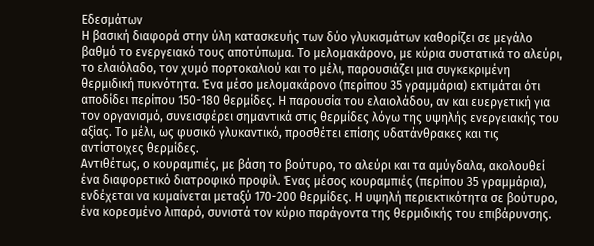Εδεσμάτων
Η βασική διαφορά στην ύλη κατασκευής των δύο γλυκισμάτων καθορίζει σε μεγάλο βαθμό το ενεργειακό τους αποτύπωμα. Το μελομακάρονο, με κύρια συστατικά το αλεύρι, το ελαιόλαδο, τον χυμό πορτοκαλιού και το μέλι, παρουσιάζει μια συγκεκριμένη θερμιδική πυκνότητα. Ένα μέσο μελομακάρονο (περίπου 35 γραμμάρια) εκτιμάται ότι αποδίδει περίπου 150-180 θερμίδες. Η παρουσία του ελαιολάδου, αν και ευεργετική για τον οργανισμό, συνεισφέρει σημαντικά στις θερμίδες λόγω της υψηλής ενεργειακής του αξίας. Το μέλι, ως φυσικό γλυκαντικό, προσθέτει επίσης υδατάνθρακες και τις αντίστοιχες θερμίδες.
Αντιθέτως, ο κουραμπιές, με βάση το βούτυρο, το αλεύρι και τα αμύγδαλα, ακολουθεί ένα διαφορετικό διατροφικό προφίλ. Ένας μέσος κουραμπιές (περίπου 35 γραμμάρια), ενδέχεται να κυμαίνεται μεταξύ 170-200 θερμίδες. Η υψηλή περιεκτικότητα σε βούτυρο, ένα κορεσμένο λιπαρό, συνιστά τον κύριο παράγοντα της θερμιδικής του επιβάρυνσης.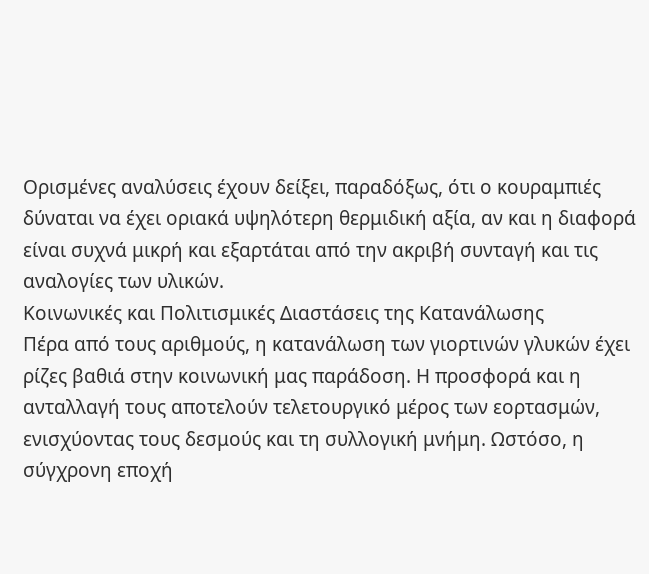Ορισμένες αναλύσεις έχουν δείξει, παραδόξως, ότι ο κουραμπιές δύναται να έχει οριακά υψηλότερη θερμιδική αξία, αν και η διαφορά είναι συχνά μικρή και εξαρτάται από την ακριβή συνταγή και τις αναλογίες των υλικών.
Κοινωνικές και Πολιτισμικές Διαστάσεις της Κατανάλωσης
Πέρα από τους αριθμούς, η κατανάλωση των γιορτινών γλυκών έχει ρίζες βαθιά στην κοινωνική μας παράδοση. Η προσφορά και η ανταλλαγή τους αποτελούν τελετουργικό μέρος των εορτασμών, ενισχύοντας τους δεσμούς και τη συλλογική μνήμη. Ωστόσο, η σύγχρονη εποχή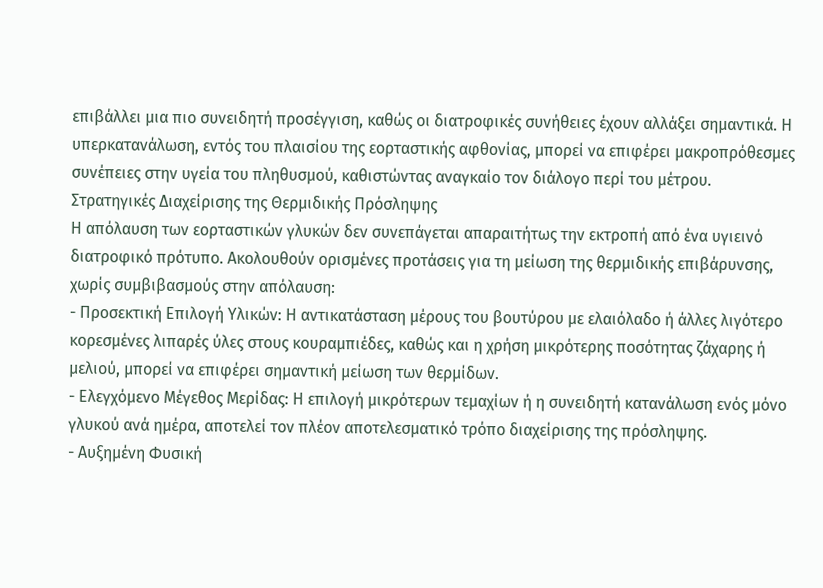επιβάλλει μια πιο συνειδητή προσέγγιση, καθώς οι διατροφικές συνήθειες έχουν αλλάξει σημαντικά. Η υπερκατανάλωση, εντός του πλαισίου της εορταστικής αφθονίας, μπορεί να επιφέρει μακροπρόθεσμες συνέπειες στην υγεία του πληθυσμού, καθιστώντας αναγκαίο τον διάλογο περί του μέτρου.
Στρατηγικές Διαχείρισης της Θερμιδικής Πρόσληψης
Η απόλαυση των εορταστικών γλυκών δεν συνεπάγεται απαραιτήτως την εκτροπή από ένα υγιεινό διατροφικό πρότυπο. Ακολουθούν ορισμένες προτάσεις για τη μείωση της θερμιδικής επιβάρυνσης, χωρίς συμβιβασμούς στην απόλαυση:
- Προσεκτική Επιλογή Υλικών: Η αντικατάσταση μέρους του βουτύρου με ελαιόλαδο ή άλλες λιγότερο κορεσμένες λιπαρές ύλες στους κουραμπιέδες, καθώς και η χρήση μικρότερης ποσότητας ζάχαρης ή μελιού, μπορεί να επιφέρει σημαντική μείωση των θερμίδων.
- Ελεγχόμενο Μέγεθος Μερίδας: Η επιλογή μικρότερων τεμαχίων ή η συνειδητή κατανάλωση ενός μόνο γλυκού ανά ημέρα, αποτελεί τον πλέον αποτελεσματικό τρόπο διαχείρισης της πρόσληψης.
- Αυξημένη Φυσική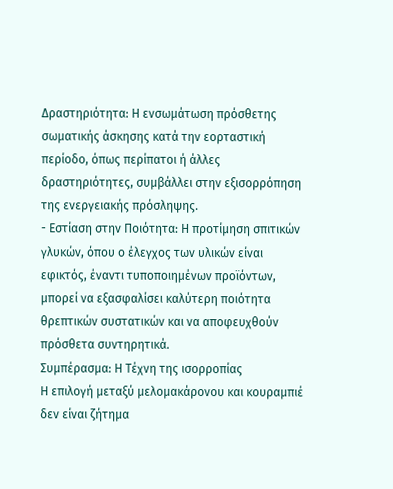Δραστηριότητα: Η ενσωμάτωση πρόσθετης σωματικής άσκησης κατά την εορταστική περίοδο, όπως περίπατοι ή άλλες δραστηριότητες, συμβάλλει στην εξισορρόπηση της ενεργειακής πρόσληψης.
- Εστίαση στην Ποιότητα: Η προτίμηση σπιτικών γλυκών, όπου ο έλεγχος των υλικών είναι εφικτός, έναντι τυποποιημένων προϊόντων, μπορεί να εξασφαλίσει καλύτερη ποιότητα θρεπτικών συστατικών και να αποφευχθούν πρόσθετα συντηρητικά.
Συμπέρασμα: Η Τέχνη της ισορροπίας
Η επιλογή μεταξύ μελομακάρονου και κουραμπιέ δεν είναι ζήτημα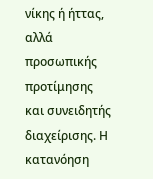νίκης ή ήττας, αλλά προσωπικής προτίμησης και συνειδητής διαχείρισης. Η κατανόηση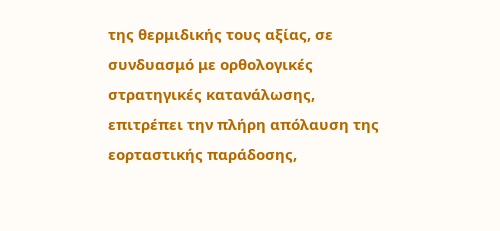της θερμιδικής τους αξίας, σε συνδυασμό με ορθολογικές στρατηγικές κατανάλωσης, επιτρέπει την πλήρη απόλαυση της εορταστικής παράδοσης,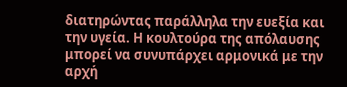διατηρώντας παράλληλα την ευεξία και την υγεία. Η κουλτούρα της απόλαυσης μπορεί να συνυπάρχει αρμονικά με την αρχή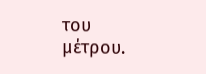του μέτρου.